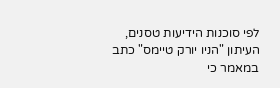לפי סוכנות הידיעות טסנים, העיתון "הניו יורק טיימס" כתב במאמר כי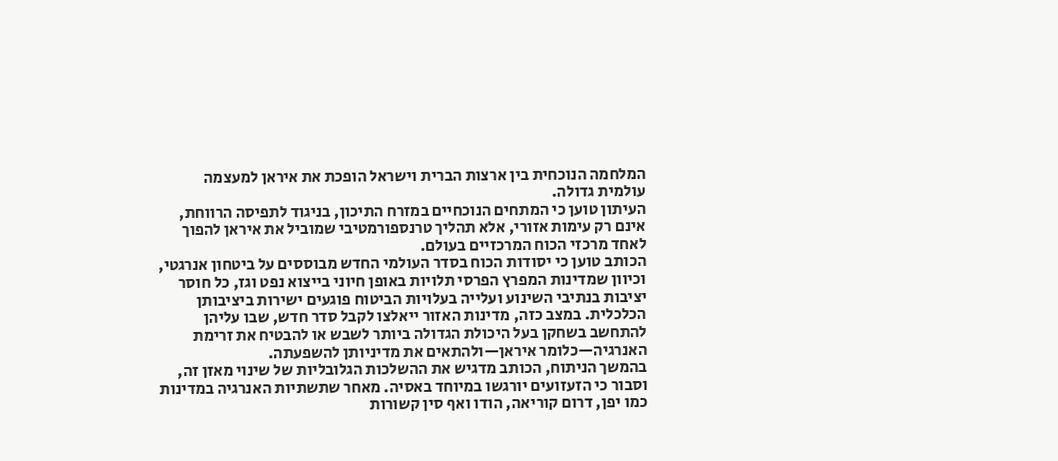המלחמה הנוכחית בין ארצות הברית וישראל הופכת את איראן למעצמה עולמית גדולה.
העיתון טוען כי המתחים הנוכחיים במזרח התיכון, בניגוד לתפיסה הרווחת, אינם רק עימות אזורי, אלא תהליך טרנספורמטיבי שמוביל את איראן להפוך לאחד מרכזי הכוח המרכזיים בעולם.
הכותב טוען כי יסודות הכוח בסדר העולמי החדש מבוססים על ביטחון אנרגטי, וכיוון שמדינות המפרץ הפרסי תלויות באופן חיוני בייצוא נפט וגז, כל חוסר יציבות בנתיבי השינוע ועלייה בעלויות הביטוח פוגעים ישירות ביציבותן הכלכלית. במצב כזה, מדינות האזור ייאלצו לקבל סדר חדש, שבו עליהן להתחשב בשחקן בעל היכולת הגדולה ביותר לשבש או להבטיח את זרימת האנרגיה—כלומר איראן—ולהתאים את מדיניותן להשפעתה.
בהמשך הניתוח, הכותב מדגיש את ההשלכות הגלובליות של שינוי מאזן זה, וסבור כי הזעזועים יורגשו במיוחד באסיה. מאחר שתשתיות האנרגיה במדינות כמו יפן, דרום קוריאה, הודו ואף סין קשורות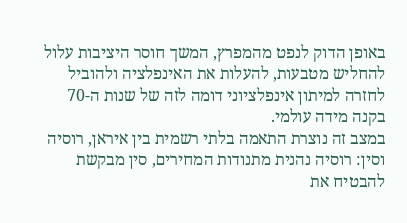באופן הדוק לנפט מהמפרץ, המשך חוסר היציבות עלול להחליש מטבעות, להעלות את האינפלציה ולהוביל לחזרה למיתון אינפלציוני דומה לזה של שנות ה-70 בקנה מידה עולמי.
במצב זה נוצרת התאמה בלתי רשמית בין איראן, רוסיה וסין: רוסיה נהנית מתנודות המחירים, סין מבקשת להבטיח את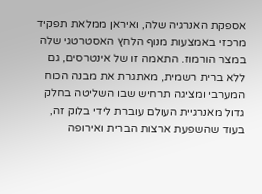אספקת האנרגיה שלה, ואיראן ממלאת תפקיד מרכזי באמצעות מנוף הלחץ האסטרטגי שלה במצר הורמוז. התאמה זו של אינטרסים, גם ללא ברית רשמית, מאתגרת את מבנה הכוח המערבי ומציגה תרחיש שבו השליטה בחלק גדול מאנרגיית העולם עוברת לידי בלוק זה, בעוד שהשפעת ארצות הברית ואירופה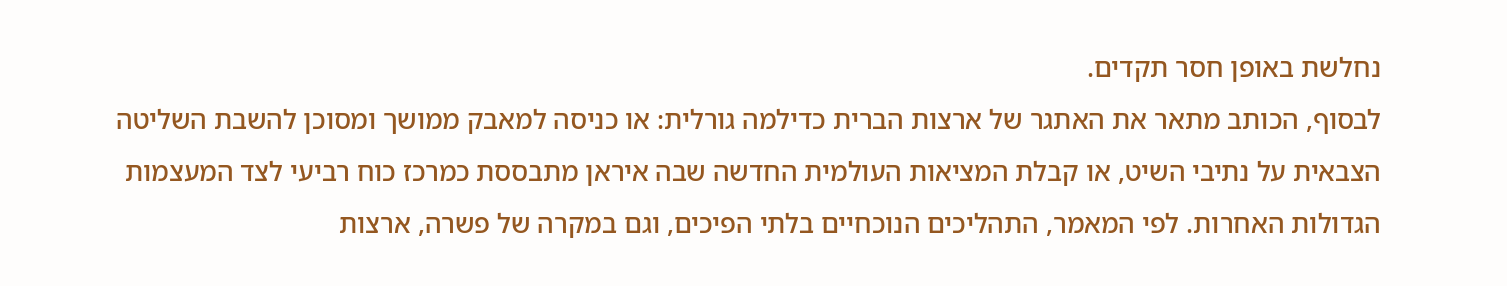נחלשת באופן חסר תקדים.
לבסוף, הכותב מתאר את האתגר של ארצות הברית כדילמה גורלית: או כניסה למאבק ממושך ומסוכן להשבת השליטה הצבאית על נתיבי השיט, או קבלת המציאות העולמית החדשה שבה איראן מתבססת כמרכז כוח רביעי לצד המעצמות הגדולות האחרות. לפי המאמר, התהליכים הנוכחיים בלתי הפיכים, וגם במקרה של פשרה, ארצות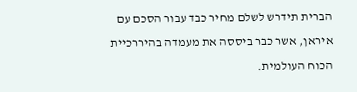הברית תידרש לשלם מחיר כבד עבור הסכם עם איראן, אשר כבר ביססה את מעמדה בהיררכיית הכוח העולמית.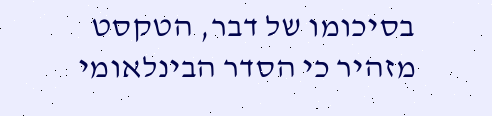בסיכומו של דבר, הטקסט מזהיר כי הסדר הבינלאומי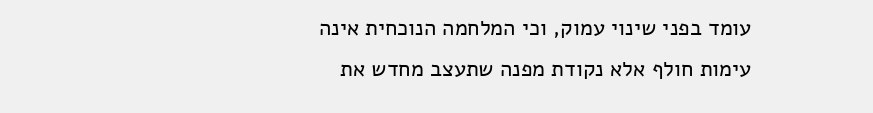עומד בפני שינוי עמוק, וכי המלחמה הנוכחית אינה עימות חולף אלא נקודת מפנה שתעצב מחדש את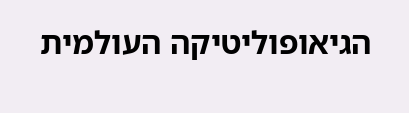הגיאופוליטיקה העולמית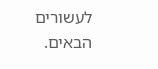לעשורים הבאים.